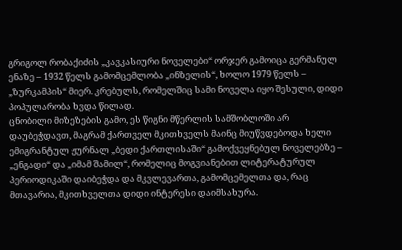გრიგოლ რობაქიძის „კავკასიური ნოველები“ ორჯერ გამოიცა გერმანულ ენაზე – 1932 წელს გამომცემლობა „ინზელის“, ხოლო 1979 წელს – „ზურკამპის“ მიერ. კრებულს, რომელშიც სამი ნოველა იყო შესული, დიდი პოპულარობა ხვდა წილად.
ცნობილი მიზეზების გამო, ეს წიგნი მწერლის სამშობლოში არ დაუბეჭდავთ, მაგრამ ქართველ მკითხველს მაინც მიუწვდებოდა ხელი ემიგრანტულ ჟურნალ „ბედი ქართლისაში“ გამოქვეყნებულ ნოველებზე – „ენგადი“ და „იმამ შამილ“, რომელიც მოგვიანებით ლიტერატურულ პერიოდიკაში დაიბეჭდა და მკვლევართა, გამომცემელთა და, რაც მთავარია, მკითხველთა დიდი ინტერესი დაიმსახურა.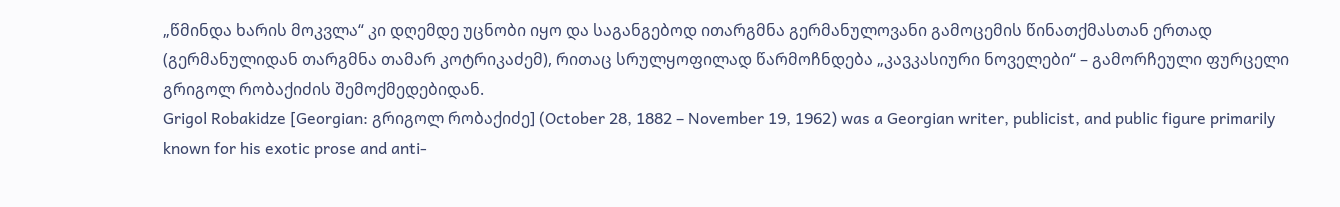„წმინდა ხარის მოკვლა“ კი დღემდე უცნობი იყო და საგანგებოდ ითარგმნა გერმანულოვანი გამოცემის წინათქმასთან ერთად (გერმანულიდან თარგმნა თამარ კოტრიკაძემ), რითაც სრულყოფილად წარმოჩნდება „კავკასიური ნოველები“ – გამორჩეული ფურცელი გრიგოლ რობაქიძის შემოქმედებიდან.
Grigol Robakidze [Georgian: გრიგოლ რობაქიძე] (October 28, 1882 – November 19, 1962) was a Georgian writer, publicist, and public figure primarily known for his exotic prose and anti-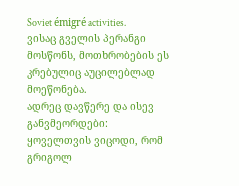Soviet émigré activities.
ვისაც გველის პერანგი მოსწონს, მოთხრობების ეს კრებულიც აუცილებლად მოეწონება.
ადრეც დავწერე და ისევ განვმეორდები: ყოველთვის ვიცოდი, რომ გრიგოლ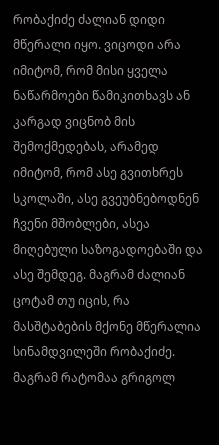რობაქიძე ძალიან დიდი მწერალი იყო. ვიცოდი არა იმიტომ, რომ მისი ყველა ნაწარმოები წამიკითხავს ან კარგად ვიცნობ მის შემოქმედებას, არამედ იმიტომ, რომ ასე გვითხრეს სკოლაში, ასე გვეუბნებოდნენ ჩვენი მშობლები, ასეა მიღებული საზოგადოებაში და ასე შემდეგ. მაგრამ ძალიან ცოტამ თუ იცის, რა მასშტაბების მქონე მწერალია სინამდვილეში რობაქიძე. მაგრამ რატომაა გრიგოლ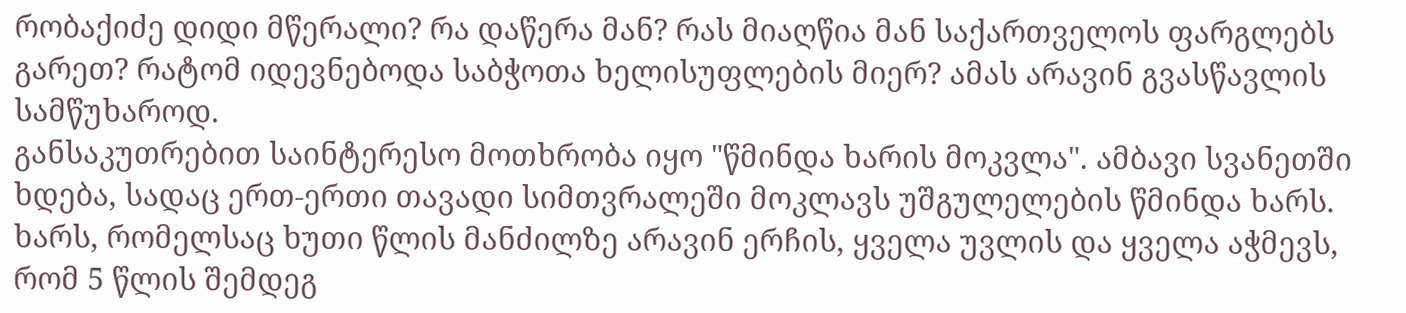რობაქიძე დიდი მწერალი? რა დაწერა მან? რას მიაღწია მან საქართველოს ფარგლებს გარეთ? რატომ იდევნებოდა საბჭოთა ხელისუფლების მიერ? ამას არავინ გვასწავლის სამწუხაროდ.
განსაკუთრებით საინტერესო მოთხრობა იყო "წმინდა ხარის მოკვლა". ამბავი სვანეთში ხდება, სადაც ერთ-ერთი თავადი სიმთვრალეში მოკლავს უშგულელების წმინდა ხარს. ხარს, რომელსაც ხუთი წლის მანძილზე არავინ ერჩის, ყველა უვლის და ყველა აჭმევს, რომ 5 წლის შემდეგ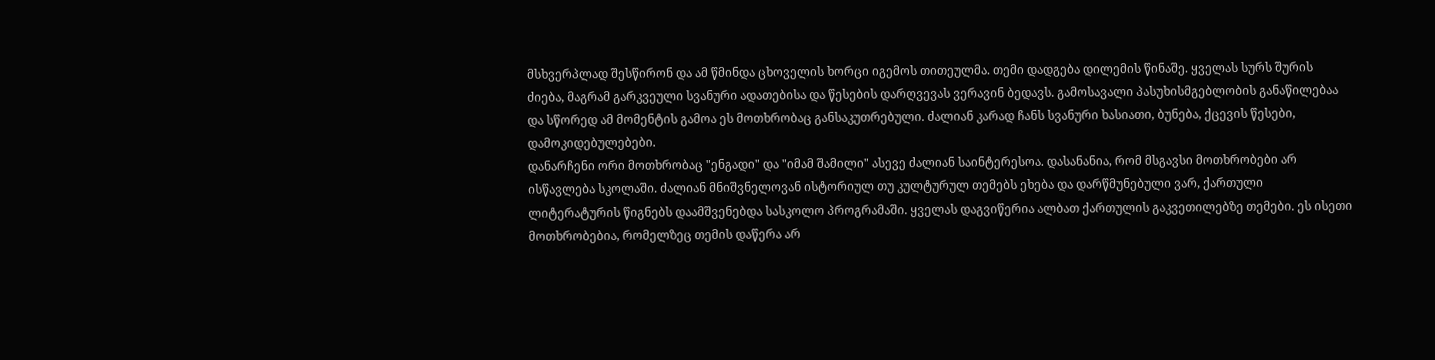მსხვერპლად შესწირონ და ამ წმინდა ცხოველის ხორცი იგემოს თითეულმა. თემი დადგება დილემის წინაშე. ყველას სურს შურის ძიება, მაგრამ გარკვეული სვანური ადათებისა და წესების დარღვევას ვერავინ ბედავს. გამოსავალი პასუხისმგებლობის განაწილებაა და სწორედ ამ მომენტის გამოა ეს მოთხრობაც განსაკუთრებული. ძალიან კარად ჩანს სვანური ხასიათი, ბუნება, ქცევის წესები, დამოკიდებულებები.
დანარჩენი ორი მოთხრობაც "ენგადი" და "იმამ შამილი" ასევე ძალიან საინტერესოა. დასანანია, რომ მსგავსი მოთხრობები არ ისწავლება სკოლაში. ძალიან მნიშვნელოვან ისტორიულ თუ კულტურულ თემებს ეხება და დარწმუნებული ვარ, ქართული ლიტერატურის წიგნებს დაამშვენებდა სასკოლო პროგრამაში. ყველას დაგვიწერია ალბათ ქართულის გაკვეთილებზე თემები. ეს ისეთი მოთხრობებია, რომელზეც თემის დაწერა არ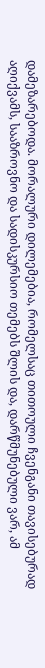დამეზარებოდა. მორალური დილემებია, რომელსაც თითოული ჩვენგანი თავისებურად აღიქვამს, სააზროვნო და სადისკურსიო თემებს შლის და, დარწმუნებული ვარ, ამ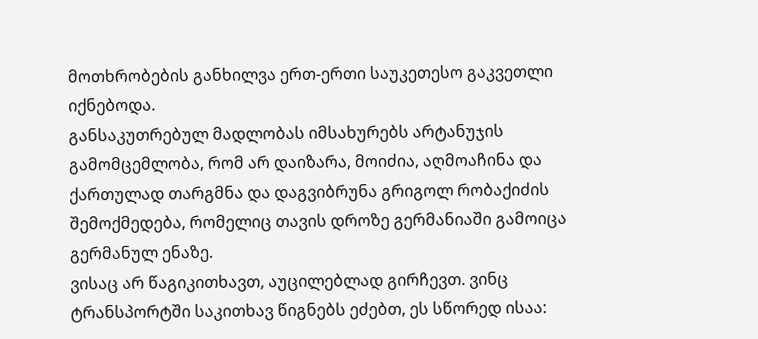მოთხრობების განხილვა ერთ-ერთი საუკეთესო გაკვეთლი იქნებოდა.
განსაკუთრებულ მადლობას იმსახურებს არტანუჯის გამომცემლობა, რომ არ დაიზარა, მოიძია, აღმოაჩინა და ქართულად თარგმნა და დაგვიბრუნა გრიგოლ რობაქიძის შემოქმედება, რომელიც თავის დროზე გერმანიაში გამოიცა გერმანულ ენაზე.
ვისაც არ წაგიკითხავთ, აუცილებლად გირჩევთ. ვინც ტრანსპორტში საკითხავ წიგნებს ეძებთ, ეს სწორედ ისაა: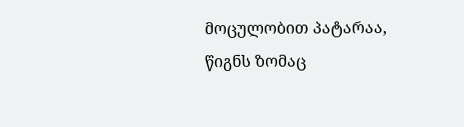მოცულობით პატარაა, წიგნს ზომაც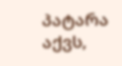პატარა აქვს,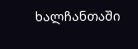ხალჩანთაში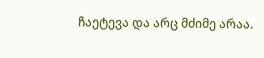ჩაეტევა და არც მძიმე არაა.